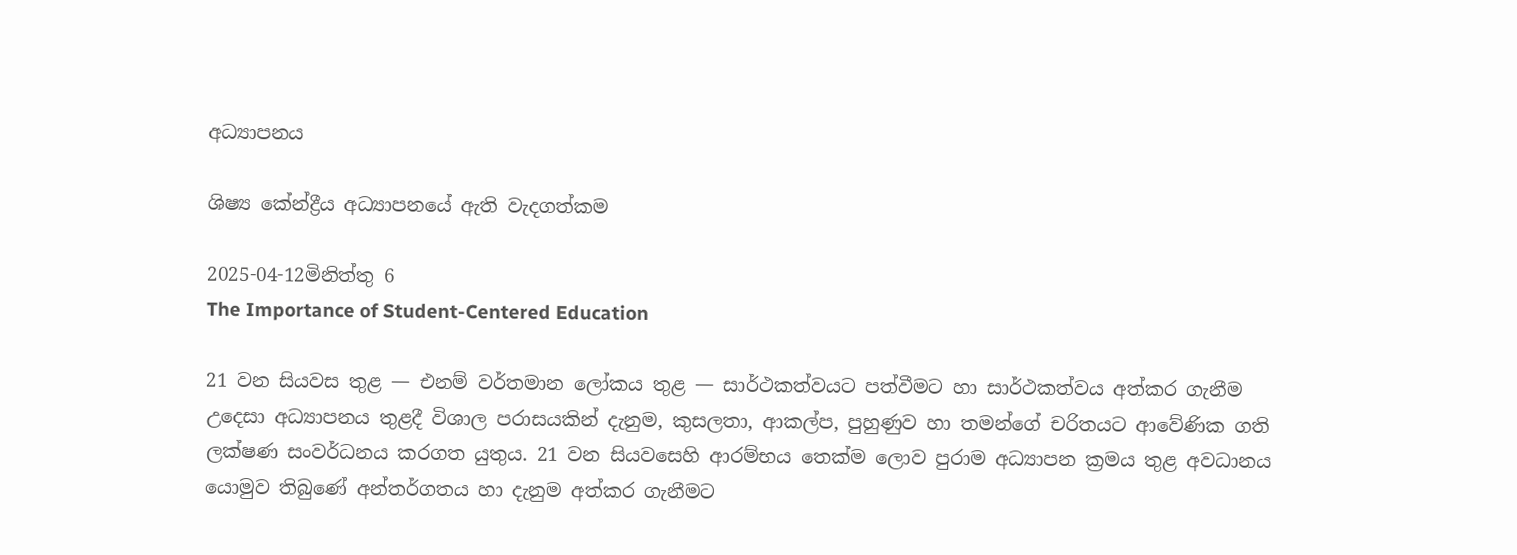අධ්‍යාපනය

ශිෂ්‍ය කේන්ද්‍රීය අධ්‍යාපනයේ ඇති වැදගත්කම

2025-04-12මිනිත්තු 6
The Importance of Student-Centered Education

21 වන සියවස තුළ — එනම් වර්තමාන ලෝකය තුළ — සාර්ථකත්වයට පත්වීමට හා සාර්ථකත්වය අත්කර ගැනීම උදෙසා අධ්‍යාපනය තුළදී විශාල පරාසයකින් දැනුම, කුසලතා, ආකල්ප, පුහුණුව හා තමන්ගේ චරිතයට ආවේණික ගති ලක්ෂණ සංවර්ධනය කරගත යුතුය. 21 වන සියවසෙහි ආරම්භය තෙක්ම ලොව පුරාම අධ්‍යාපන ක්‍රමය තුළ අවධානය යොමුව තිබුණේ අන්තර්ගතය හා දැනුම අත්කර ගැනීමට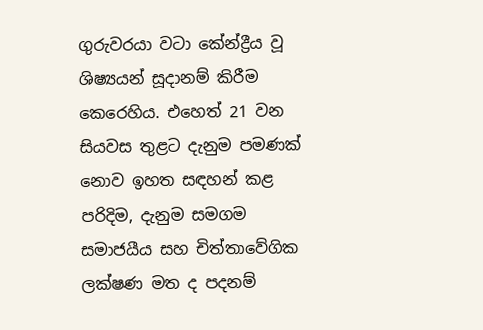ගුරුවරයා වටා කේන්ද්‍රීය වූ ශිෂ්‍යයන් සූදානම් කිරීම කෙරෙහිය. එහෙත් 21 වන සියවස තුළට දැනුම පමණක් නොව ඉහත සඳහන් කළ පරිදිම, දැනුම සමගම සමාජයීය සහ චිත්තාවේගික ලක්ෂණ මත ද පදනම්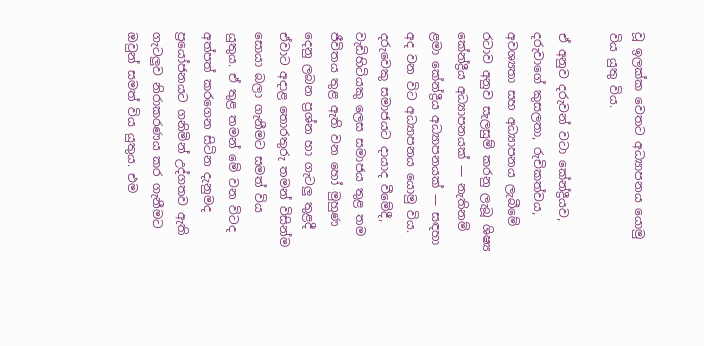වූ ඉලක්ක වෙතට අධ්‍යාපනය යොමු විය යුතු විය.

ඒ අනුව දරුවන් වටා කේන්ද්‍රීයව, දරුවාගේ කුසලතා, රුචිකත්වය, අවශ්‍යතා සහ අධ්‍යාපනය ලැබීමේ රටාව අනුව සැලසුම් කරනු ලැබූ ශිෂ්‍ය කේන්ද්‍රීය අධ්‍යාපනයක් — නැතිනම් ළමා කේන්ද්‍රීය අධ්‍යාපනයක් — සඳහා අද වන විට අධ්‍යාපනය යොමු විය. දරුවෙකු සමාජයට දායාද වීමේදී, වැඩිහිටියකු ලෙස සමාජය තුළ තම ජීවිතය තුළ ඇති වන හෝ මුහුණ දෙනු ලබන ප්‍රශ්න හා ගැටලු තුළදී ඒවාට අදාළ තොරතුරු තමන් විසින්ම සොයා බලා ගැනීමට සමත් විය යුතුය. ඒ තුළ තමන් මේ වන විටද අත්පත් කරගෙන සිටින දැනුමද ප්‍රයෝජනයට ගනිමින් උද්ගතව ඇති ගැටලුව නිරාකරණය කර ගැනීමට ඔවුන් සමත් විය යුතුය. එම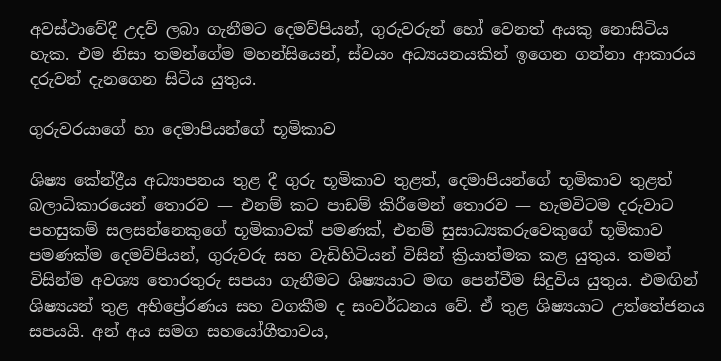අවස්ථාවේදී උදව් ලබා ගැනීමට දෙමව්පියන්, ගුරුවරුන් හෝ වෙනත් අයකු නොසිටිය හැක. එම නිසා තමන්ගේම මහන්සියෙන්, ස්වයං අධ්‍යයනයකින් ඉගෙන ගන්නා ආකාරය දරුවන් දැනගෙන සිටිය යුතුය.

ගුරුවරයාගේ හා දෙමාපියන්ගේ භූමිකාව

ශිෂ්‍ය කේන්ද්‍රීය අධ්‍යාපනය තුළ දී ගුරු භූමිකාව තුළත්, දෙමාපියන්ගේ භූමිකාව තුළත් බලාධිකාරයෙන් තොරව — එනම් කට පාඩම් කිරීමෙන් තොරව — හැමවිටම දරුවාට පහසුකම් සලසන්නෙකුගේ භූමිකාවක් පමණක්, එනම් සුසාධ්‍යකරුවෙකුගේ භූමිකාව පමණක්ම දෙමව්පියන්, ගුරුවරු සහ වැඩිහිටියන් විසින් ක්‍රියාත්මක කළ යුතුය. තමන් විසින්ම අවශ්‍ය තොරතුරු සපයා ගැනීමට ශිෂ්‍යයාට මඟ පෙන්වීම සිදුවිය යුතුය. එමඟින් ශිෂ්‍යයන් තුළ අභිප්‍රේරණය සහ වගකීම ද සංවර්ධනය වේ. ඒ තුළ ශිෂ්‍යයාට උත්තේජනය සපයයි. අන් අය සමග සහයෝගීතාවය,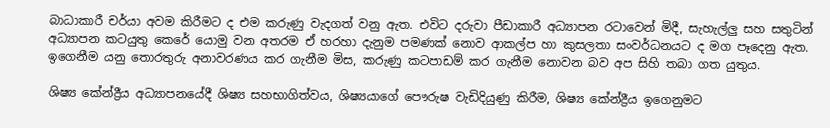බාධාකාරී චර්යා අවම කිරීමට ද එම කරුණු වැදගත් වනු ඇත. එවිට දරුවා පීඩාකාරී අධ්‍යාපන රටාවෙන් මිදී, සැහැල්ලු සහ සතුටින් අධ්‍යාපන කටයුතු කෙරේ යොමු වන අතරම ඒ හරහා දැනුම පමණක් නොව ආකල්ප හා කුසලතා සංවර්ධනයට ද මග පෑදෙනු ඇත. ඉගෙනීම යනු තොරතුරු අනාවරණය කර ගැනීම මිස, කරුණු කටපාඩම් කර ගැනීම නොවන බව අප සිහි තබා ගත යුතුය.

ශිෂ්‍ය කේන්ද්‍රීය අධ්‍යාපනයේදී ශිෂ්‍ය සහභාගිත්වය, ශිෂ්‍යයාගේ පෞරුෂ වැඩිදියුණු කිරීම, ශිෂ්‍ය කේන්ද්‍රීය ඉගෙනුමට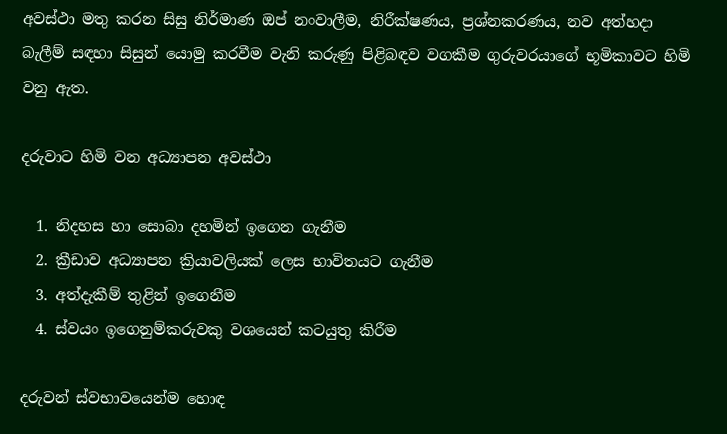අවස්ථා මතු කරන සිසු නිර්මාණ ඔප් නංවාලීම, නිරීක්ෂණය, ප්‍රශ්නකරණය, නව අත්හදා බැලීම් සඳහා සිසුන් යොමු කරවීම වැනි කරුණු පිළිබඳව වගකීම ගුරුවරයාගේ භූමිකාවට හිමි වනු ඇත.

දරුවාට හිමි වන අධ්‍යාපන අවස්ථා

  1. නිදහස හා සොබා දහමින් ඉගෙන ගැනීම
  2. ක්‍රීඩාව අධ්‍යාපන ක්‍රියාවලියක් ලෙස භාවිතයට ගැනීම
  3. අත්දැකීම් තුළින් ඉගෙනීම
  4. ස්වයං ඉගෙනුම්කරුවකු වශයෙන් කටයුතු කිරීම

දරුවන් ස්වභාවයෙන්ම හොඳ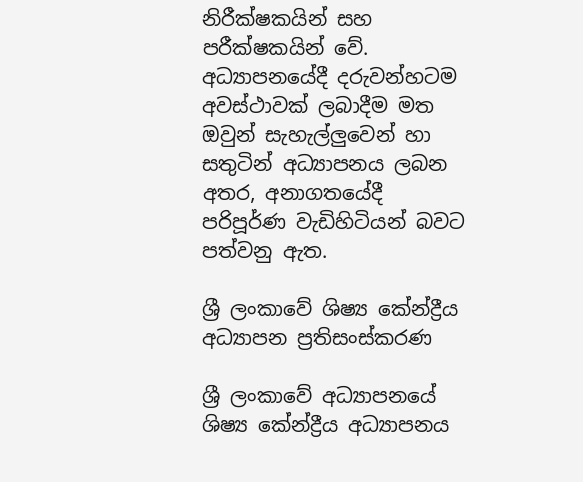නිරීක්ෂකයින් සහ පරීක්ෂකයින් වේ. අධ්‍යාපනයේදී දරුවන්හටම අවස්ථාවක් ලබාදීම මත ඔවුන් සැහැල්ලුවෙන් හා සතුටින් අධ්‍යාපනය ලබන අතර, අනාගතයේදී පරිපූර්ණ වැඩිහිටියන් බවට පත්වනු ඇත.

ශ්‍රී ලංකාවේ ශිෂ්‍ය කේන්ද්‍රීය අධ්‍යාපන ප්‍රතිසංස්කරණ

ශ්‍රී ලංකාවේ අධ්‍යාපනයේ ශිෂ්‍ය කේන්ද්‍රීය අධ්‍යාපනය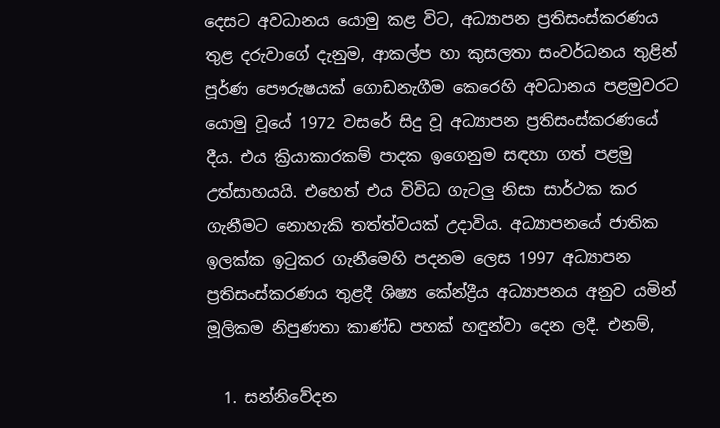දෙසට අවධානය යොමු කළ විට, අධ්‍යාපන ප්‍රතිසංස්කරණය තුළ දරුවාගේ දැනුම, ආකල්ප හා කුසලතා සංවර්ධනය තුළින් පූර්ණ පෞරුෂයක් ගොඩනැගීම කෙරෙහි අවධානය පළමුවරට යොමු වූයේ 1972 වසරේ සිදු වූ අධ්‍යාපන ප්‍රතිසංස්කරණයේ දීය. එය ක්‍රියාකාරකම් පාදක ඉගෙනුම සඳහා ගත් පළමු උත්සාහයයි. එහෙත් එය විවිධ ගැටලු නිසා සාර්ථක කර ගැනීමට නොහැකි තත්ත්වයක් උදාවිය. අධ්‍යාපනයේ ජාතික ඉලක්ක ඉටුකර ගැනීමෙහි පදනම ලෙස 1997 අධ්‍යාපන ප්‍රතිසංස්කරණය තුළදී ශිෂ්‍ය කේන්ද්‍රීය අධ්‍යාපනය අනුව යමින් මූලිකම නිපුණතා කාණ්ඩ පහක් හඳුන්වා දෙන ලදී. එනම්,

  1. සන්නිවේදන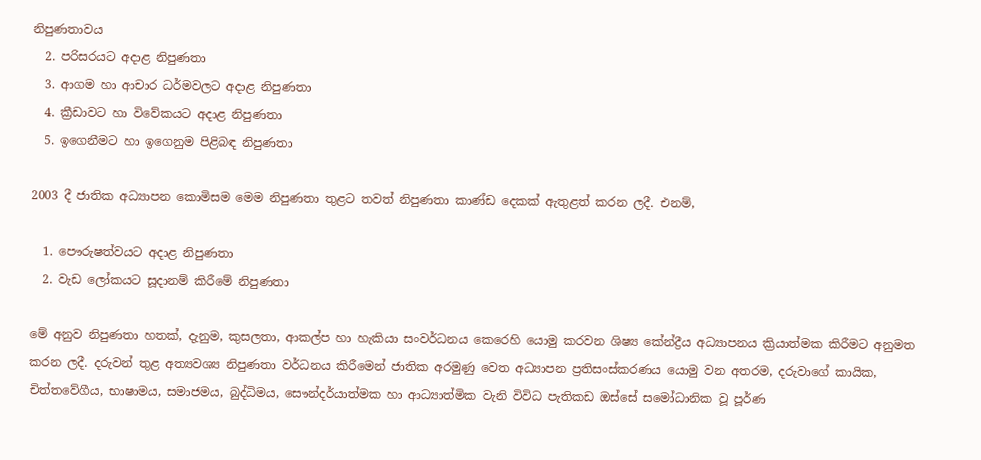නිපුණතාවය
  2. පරිසරයට අදාළ නිපුණතා
  3. ආගම හා ආචාර ධර්මවලට අදාළ නිපුණතා
  4. ක්‍රීඩාවට හා විවේකයට අදාළ නිපුණතා
  5. ඉගෙනීමට හා ඉගෙනුම පිළිබඳ නිපුණතා

2003 දී ජාතික අධ්‍යාපන කොමිසම මෙම නිපුණතා තුළට තවත් නිපුණතා කාණ්ඩ දෙකක් ඇතුළත් කරන ලදී. එනම්,

  1. පෞරුෂත්වයට අදාළ නිපුණතා
  2. වැඩ ලෝකයට සූදානම් කිරීමේ නිපුණතා

මේ අනුව නිපුණතා හතක්, දැනුම, කුසලතා, ආකල්ප හා හැකියා සංවර්ධනය කෙරෙහි යොමු කරවන ශිෂ්‍ය කේන්ද්‍රීය අධ්‍යාපනය ක්‍රියාත්මක කිරීමට අනුමත කරන ලදී. දරුවන් තුළ අත්‍යවශ්‍ය නිපුණතා වර්ධනය කිරීමෙන් ජාතික අරමුණු වෙත අධ්‍යාපන ප්‍රතිසංස්කරණය යොමු වන අතරම, දරුවාගේ කායික, චිත්තවේගීය, භාෂාමය, සමාජමය, බුද්ධිමය, සෞන්දර්යාත්මක හා ආධ්‍යාත්මික වැනි විවිධ පැතිකඩ ඔස්සේ සමෝධානික වූ පූර්ණ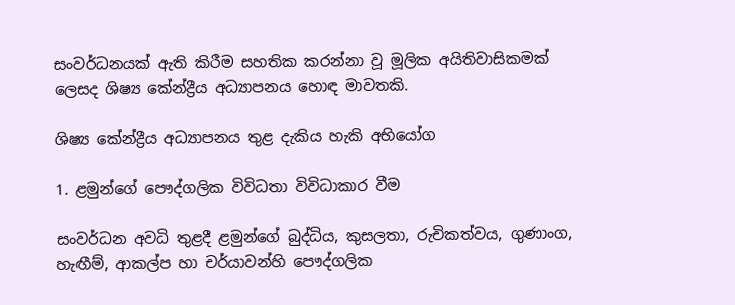සංවර්ධනයක් ඇති කිරීම සහතික කරන්නා වූ මූලික අයිතිවාසිකමක් ලෙසද ශිෂ්‍ය කේන්ද්‍රීය අධ්‍යාපනය හොඳ මාවතකි.

ශිෂ්‍ය කේන්ද්‍රීය අධ්‍යාපනය තුළ දැකිය හැකි අභියෝග

1. ළමුන්ගේ පෞද්ගලික විවිධතා විවිධාකාර වීම

සංවර්ධන අවධි තුළදී ළමුන්ගේ බුද්ධිය, කුසලතා, රුචිකත්වය, ගුණාංග, හැඟීම්, ආකල්ප හා චර්යාවන්හි පෞද්ගලික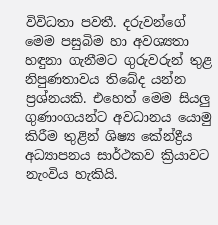විවිධතා පවතී. දරුවන්ගේ මෙම පසුබිම හා අවශ්‍යතා හඳුනා ගැනීමට ගුරුවරුන් තුළ නිපුණතාවය තිබේද යන්න ප්‍රශ්නයකි. එහෙත් මෙම සියලු ගුණාංගයන්ට අවධානය යොමු කිරීම තුළින් ශිෂ්‍ය කේන්ද්‍රීය අධ්‍යාපනය සාර්ථකව ක්‍රියාවට නැංවිය හැකියි.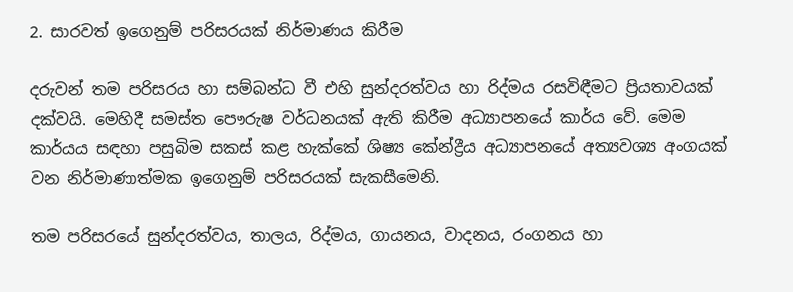2. සාරවත් ඉගෙනුම් පරිසරයක් නිර්මාණය කිරීම

දරුවන් තම පරිසරය හා සම්බන්ධ වී එහි සුන්දරත්වය හා රිද්මය රසවිඳීමට ප්‍රියතාවයක් දක්වයි. මෙහිදී සමස්ත පෞරුෂ වර්ධනයක් ඇති කිරීම අධ්‍යාපනයේ කාර්ය වේ. මෙම කාර්යය සඳහා පසුබිම සකස් කළ හැක්කේ ශිෂ්‍ය කේන්ද්‍රීය අධ්‍යාපනයේ අත්‍යවශ්‍ය අංගයක් වන නිර්මාණාත්මක ඉගෙනුම් පරිසරයක් සැකසීමෙනි.

තම පරිසරයේ සුන්දරත්වය, තාලය, රිද්මය, ගායනය, වාදනය, රංගනය හා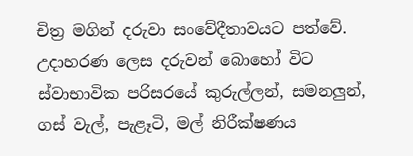චිත්‍ර මගින් දරුවා සංවේදීතාවයට පත්වේ. උදාහරණ ලෙස දරුවන් බොහෝ විට ස්වාභාවික පරිසරයේ කුරුල්ලන්, සමනලුන්, ගස් වැල්, පැළෑටි, මල් නිරීක්ෂණය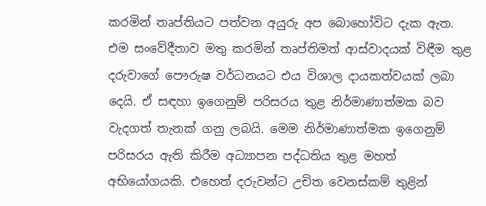කරමින් තෘප්තියට පත්වන අයුරු අප බොහෝවිට දැක ඇත. එම සංවේදීතාව මතු කරමින් තෘප්තිමත් ආස්වාදයක් විඳීම තුළ දරුවාගේ පෞරුෂ වර්ධනයට එය විශාල දායකත්වයක් ලබා දෙයි. ඒ සඳහා ඉගෙනුම් පරිසරය තුළ නිර්මාණාත්මක බව වැදගත් තැනක් ගනු ලබයි. මෙම නිර්මාණාත්මක ඉගෙනුම් පරිසරය ඇති කිරීම අධ්‍යාපන පද්ධතිය තුළ මහත් අභියෝගයකි. එහෙත් දරුවන්ට උචිත වෙනස්කම් තුළින්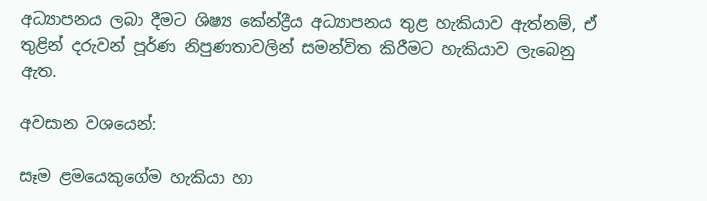අධ්‍යාපනය ලබා දීමට ශිෂ්‍ය කේන්ද්‍රීය අධ්‍යාපනය තුළ හැකියාව ඇත්නම්, ඒ තුළින් දරුවන් පූර්ණ නිපුණතාවලින් සමන්විත කිරීමට හැකියාව ලැබෙනු ඇත.

අවසාන වශයෙන්:

සෑම ළමයෙකුගේම හැකියා හා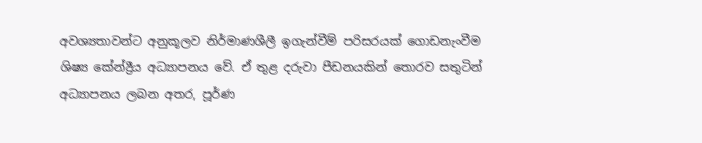අවශ්‍යතාවන්ට අනුකූලව නිර්මාණශීලී ඉගැන්වීම් පරිසරයක් ගොඩනැංවීම ශිෂ්‍ය කේන්ද්‍රීය අධ්‍යාපනය වේ. ඒ තුළ දරුවා පීඩනයකින් තොරව සතුටින් අධ්‍යාපනය ලබන අතර, පූර්ණ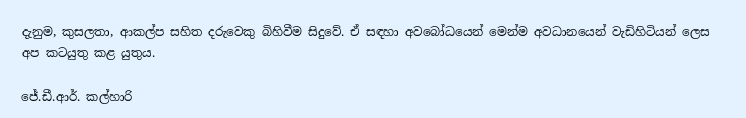දැනුම, කුසලතා, ආකල්ප සහිත දරුවෙකු බිහිවීම සිදුවේ. ඒ සඳහා අවබෝධයෙන් මෙන්ම අවධානයෙන් වැඩිහිටියන් ලෙස අප කටයුතු කළ යුතුය.

ජේ.ඩී.ආර්. කල්හාරි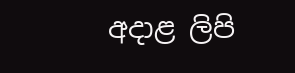අදාළ ලිපි